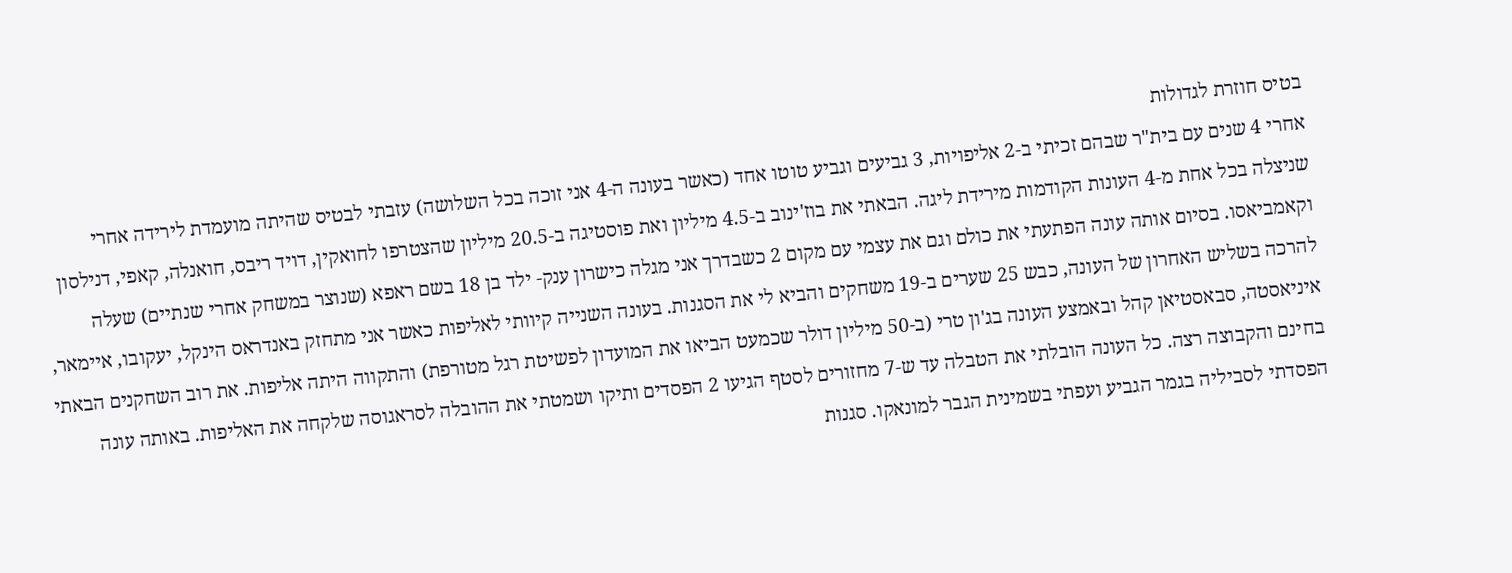בטיס חוזרת לגדולות
אחרי 4 שנים עם בית"ר שבהם זכיתי ב-2 אליפויות, 3 גביעים וגביע טוטו אחד (כאשר בעונה ה-4 אני זוכה בכל השלושה) עזבתי לבטיס שהיתה מועמדת לירידה אחרי שניצלה בכל אחת מ-4 העונות הקודמות מירידת ליגה. הבאתי את בוז'ינוב ב-4.5 מיליון ואת פוסטיגה ב-20.5 מיליון שהצטרפו לחואקין, דויד ריבס, חואנלה, קאפי, דנילסון וקאמביאסו. בסיום אותה עונה הפתעתי את כולם וגם את עצמי עם מקום 2 כשבדרך אני מגלה כישרון ענק- ילד בן 18 בשם ראפא (שנוצר במשחק אחרי שנתיים) שעלה להרכה בשליש האחרון של העונה, כבש 25 שערים ב-19 משחקים והביא לי את הסגנות. בעונה השנייה קיוותי לאליפות כאשר אני מתחזק באנדראס הינקל, יעקובו, איימאר, איניאסטה, סבאסטיאן קהל ובאמצע העונה בג'ון טרי (ב-50 מיליון דולר שכמעט הביאו את המועדון לפשיטת רגל מטורפת) והתקווה היתה אליפות. את רוב השחקנים הבאתי בחינם והקבוצה רצה. כל העונה הובלתי את הטבלה עד ש-7 מחזורים לסטף הגיעו 2 הפסדים ותיקו ושמטתי את ההובלה לסראגוסה שלקחה את האליפות. באותה עונה הפסדתי לסביליה בגמר הגביע ועפתי בשמינית הגבר למונאקו. סגנות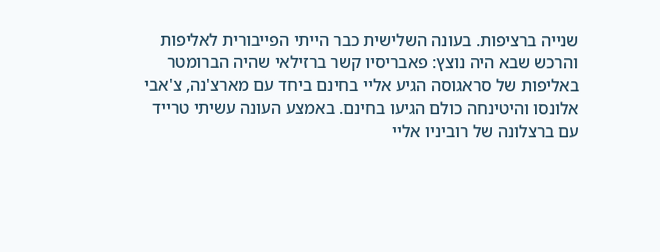שנייה ברציפות. בעונה השלישית כבר הייתי הפייבורית לאליפות והרכש שבא היה נוצץ: פאבריסיו קשר ברזילאי שהיה הברומטר באליפות של סראגוסה הגיע אליי בחינם ביחד עם מארצ'נה, צ'אבי אלונסו והיטינחה כולם הגיעו בחינם. באמצע העונה עשיתי טרייד עם ברצלונה של רוביניו אליי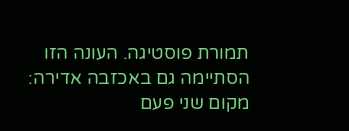תמורת פוסטיגה. העונה הזו הסתיימה גם באכזבה אדירה: מקום שני פעם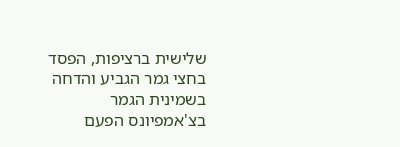שלישית ברציפות, הפסד בחצי גמר הגביע והדחה בשמינית הגמר בצ'אמפיונס הפעם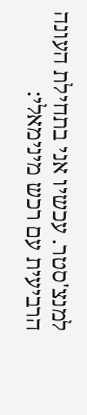למנצ'סטר. עכשיו אני בתחילת העונה הרביעית עם רכש מינימאלי: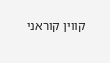קווין קוראני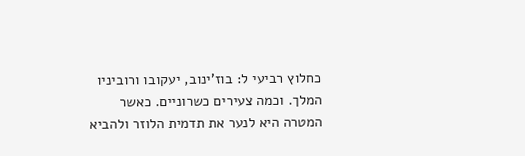כחלוץ רביעי ל: בוז'ינוב, יעקובו ורוביניו המלך. וכמה צעירים כשרוניים. כאשר המטרה היא לנער את תדמית הלוזר ולהביא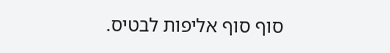סוף סוף אליפות לבטיס.